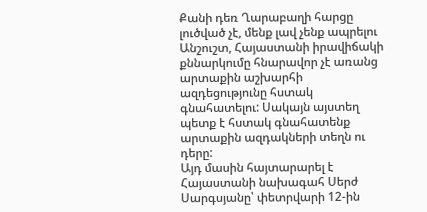Քանի դեռ Ղարաբաղի հարցը լուծված չէ, մենք լավ չենք ապրելու
Անշուշտ, Հայաստանի իրավիճակի քննարկումը հնարավոր չէ առանց արտաքին աշխարհի ազդեցությունը հստակ գնահատելու: Սակայն այստեղ պետք է հստակ գնահատենք արտաքին ազդակների տեղն ու դերը:
Այդ մասին հայտարարել է Հայաստանի նախագահ Սերժ Սարգսյանը՝ փետրվարի 12-ին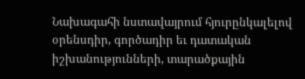Նախագահի նստավայրում հյուրընկալելով օրենսդիր, գործադիր եւ դատական իշխանությունների, տարածքային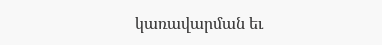կառավարման եւ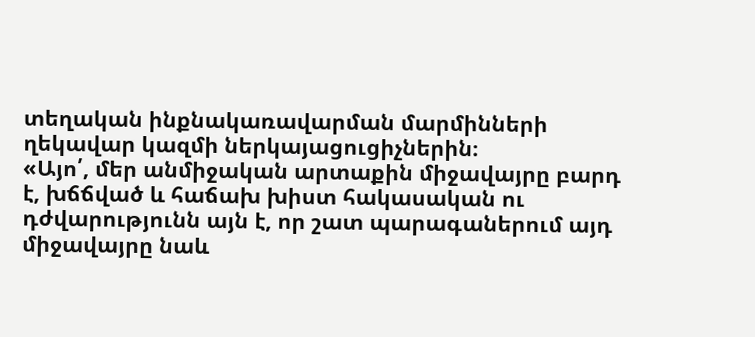տեղական ինքնակառավարման մարմինների ղեկավար կազմի ներկայացուցիչներին։
«Այո՛, մեր անմիջական արտաքին միջավայրը բարդ է, խճճված և հաճախ խիստ հակասական ու դժվարությունն այն է, որ շատ պարագաներում այդ միջավայրը նաև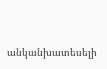անկանխատեսելի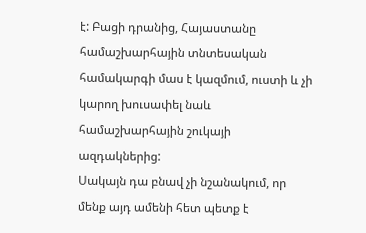է: Բացի դրանից, Հայաստանը համաշխարհային տնտեսական համակարգի մաս է կազմում, ուստի և չի կարող խուսափել նաև համաշխարհային շուկայի ազդակներից:
Սակայն դա բնավ չի նշանակում, որ մենք այդ ամենի հետ պետք է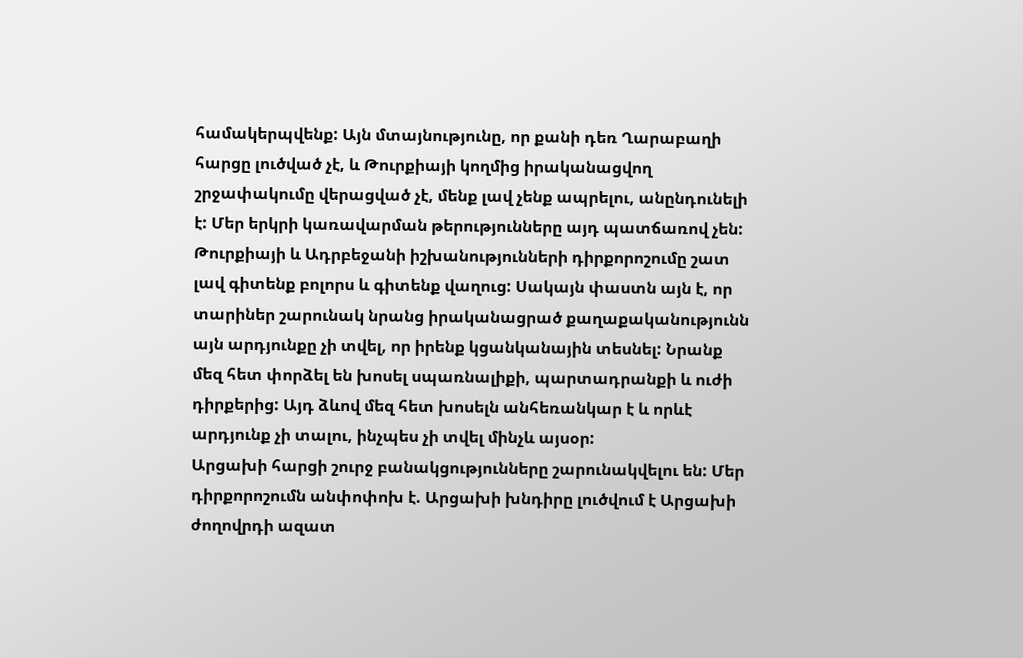համակերպվենք: Այն մտայնությունը, որ քանի դեռ Ղարաբաղի հարցը լուծված չէ, և Թուրքիայի կողմից իրականացվող շրջափակումը վերացված չէ, մենք լավ չենք ապրելու, անընդունելի է: Մեր երկրի կառավարման թերությունները այդ պատճառով չեն:
Թուրքիայի և Ադրբեջանի իշխանությունների դիրքորոշումը շատ լավ գիտենք բոլորս և գիտենք վաղուց: Սակայն փաստն այն է, որ տարիներ շարունակ նրանց իրականացրած քաղաքականությունն այն արդյունքը չի տվել, որ իրենք կցանկանային տեսնել: Նրանք մեզ հետ փորձել են խոսել սպառնալիքի, պարտադրանքի և ուժի դիրքերից: Այդ ձևով մեզ հետ խոսելն անհեռանկար է և որևէ արդյունք չի տալու, ինչպես չի տվել մինչև այսօր:
Արցախի հարցի շուրջ բանակցությունները շարունակվելու են: Մեր դիրքորոշումն անփոփոխ է. Արցախի խնդիրը լուծվում է Արցախի ժողովրդի ազատ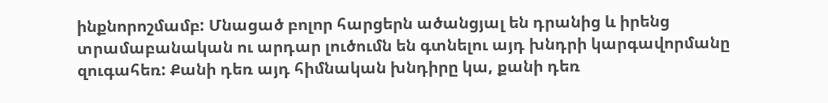ինքնորոշմամբ: Մնացած բոլոր հարցերն ածանցյալ են դրանից և իրենց տրամաբանական ու արդար լուծումն են գտնելու այդ խնդրի կարգավորմանը զուգահեռ: Քանի դեռ այդ հիմնական խնդիրը կա, քանի դեռ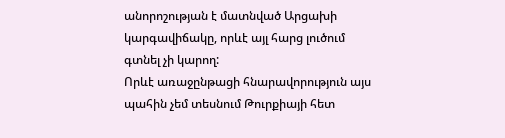անորոշության է մատնված Արցախի կարգավիճակը, որևէ այլ հարց լուծում գտնել չի կարող:
Որևէ առաջընթացի հնարավորություն այս պահին չեմ տեսնում Թուրքիայի հետ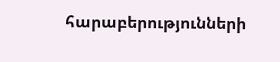հարաբերությունների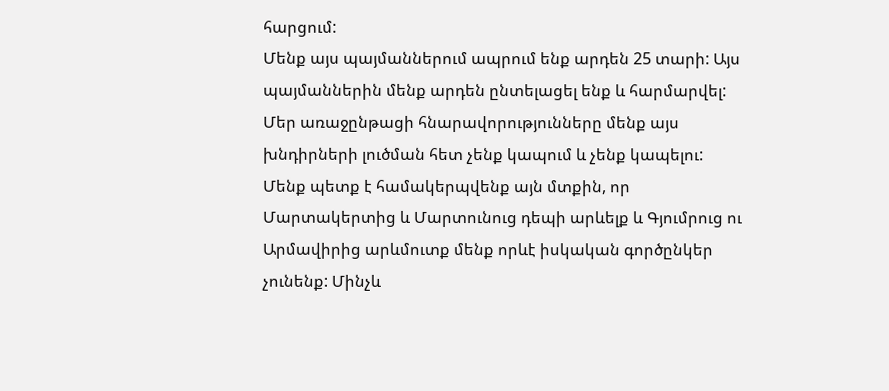հարցում:
Մենք այս պայմաններում ապրում ենք արդեն 25 տարի: Այս պայմաններին մենք արդեն ընտելացել ենք և հարմարվել: Մեր առաջընթացի հնարավորությունները մենք այս խնդիրների լուծման հետ չենք կապում և չենք կապելու:
Մենք պետք է համակերպվենք այն մտքին, որ Մարտակերտից և Մարտունուց դեպի արևելք և Գյումրուց ու Արմավիրից արևմուտք մենք որևէ իսկական գործընկեր չունենք: Մինչև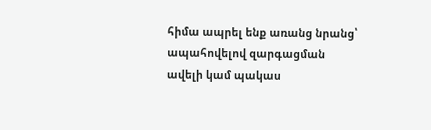հիմա ապրել ենք առանց նրանց՝ ապահովելով զարգացման ավելի կամ պակաս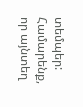տեմպեր: Համարենք, որ այնտեղ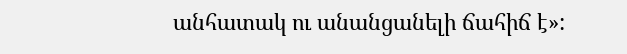անհատակ ու անանցանելի ճահիճ է»: